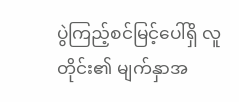ပွဲကြည့်စင်မြင့်ပေါ်ရှိ လူတိုင်း၏ မျက်နှာအ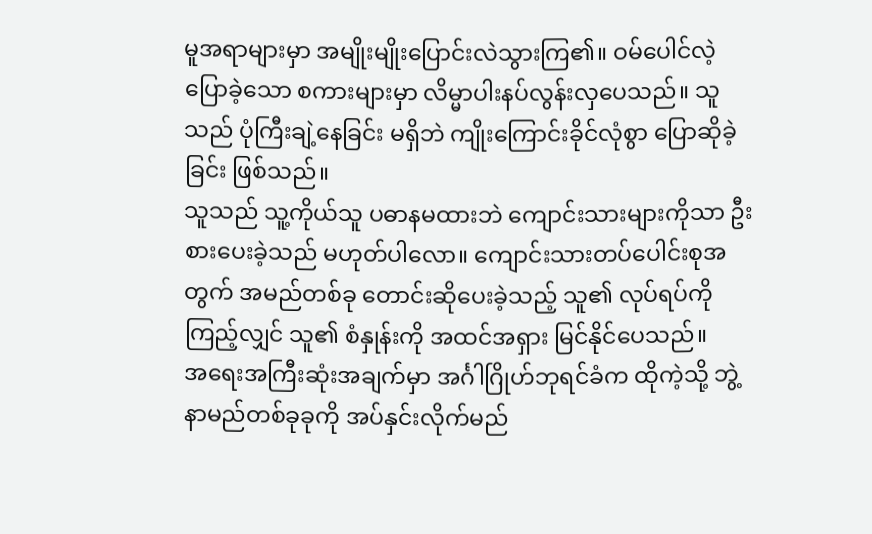မူအရာများမှာ အမျိုးမျိုးပြောင်းလဲသွားကြ၏။ ဝမ်ပေါင်လဲ့ ပြောခဲ့သော စကားများမှာ လိမ္မာပါးနပ်လွန်းလှပေသည်။ သူသည် ပုံကြီးချဲ့နေခြင်း မရှိဘဲ ကျိုးကြောင်းခိုင်လုံစွာ ပြောဆိုခဲ့ခြင်း ဖြစ်သည်။
သူသည် သူ့ကိုယ်သူ ပဓာနမထားဘဲ ကျောင်းသားများကိုသာ ဦးစားပေးခဲ့သည် မဟုတ်ပါလော။ ကျောင်းသားတပ်ပေါင်းစုအတွက် အမည်တစ်ခု တောင်းဆိုပေးခဲ့သည့် သူ၏ လုပ်ရပ်ကိုကြည့်လျှင် သူ၏ စံနှုန်းကို အထင်အရှား မြင်နိုင်ပေသည်။
အရေးအကြီးဆုံးအချက်မှာ အင်္ဂါဂြိုဟ်ဘုရင်ခံက ထိုကဲ့သို့ ဘွဲ့နာမည်တစ်ခုခုကို အပ်နှင်းလိုက်မည်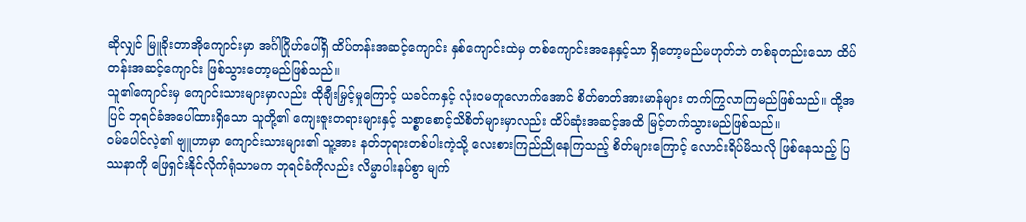ဆိုလျှင် မြူခိုးတာအိုကျောင်းမှာ အင်္ဂါဂြိုဟ်ပေါ်ရှိ ထိပ်တန်းအဆင့်ကျောင်း နှစ်ကျောင်းထဲမှ တစ်ကျောင်းအနေနှင့်သာ ရှိတော့မည်မဟုတ်ဘဲ တစ်ခုတည်းသော ထိပ်တန်းအဆင့်ကျောင်း ဖြစ်သွားတော့မည်ဖြစ်သည်။
သူ၏ကျောင်းမှ ကျောင်းသားများမှာလည်း ထိုချီးမြှင့်မှုကြောင့် ယခင်ကနှင့် လုံးဝမတူလောက်အောင် စိတ်ဓာတ်အားမာန်များ တက်ကြွလာကြမည်ဖြစ်သည်။ ထို့အပြင် ဘုရင်ခံအပေါ်ထားရှိသော သူတို့၏ ကျေးဇူးတရားများနှင့် သစ္စာစောင့်သိစိတ်များမှာလည်း ထိပ်ဆုံးအဆင့်အထိ မြင့်တက်သွားမည်ဖြစ်သည်။
ဝမ်ပေါင်လဲ့၏ ဗျူဟာမှာ ကျောင်းသားများ၏ သူ့အား နတ်ဘုရားတစ်ပါးကဲ့သို့ လေးစားကြည်ညိုနေကြသည့် စိတ်များကြောင့် လောင်းရိပ်မိသလို ဖြစ်နေသည့် ပြဿနာကို ဖြေရှင်းနိုင်လိုက်ရုံသာမက ဘုရင်ခံကိုလည်း လိမ္မာပါးနပ်စွာ မျက်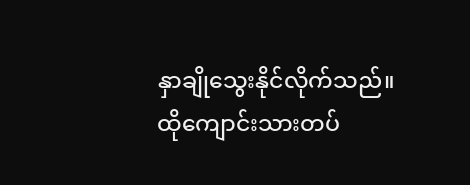နှာချိုသွေးနိုင်လိုက်သည်။
ထိုကျောင်းသားတပ်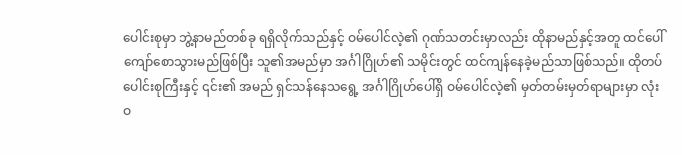ပေါင်းစုမှာ ဘွဲ့နာမည်တစ်ခု ရရှိလိုက်သည်နှင့် ဝမ်ပေါင်လဲ့၏ ဂုဏ်သတင်းမှာလည်း ထိုနာမည်နှင့်အတူ ထင်ပေါ်ကျော်စောသွားမည်ဖြစ်ပြီး သူ၏အမည်မှာ အင်္ဂါဂြိုဟ်၏ သမိုင်းတွင် ထင်ကျန်နေခဲ့မည်သာဖြစ်သည်။ ထိုတပ်ပေါင်းစုကြီးနှင့် ၎င်း၏ အမည် ရှင်သန်နေသရွေ့ အင်္ဂါဂြိုဟ်ပေါ်ရှိ ဝမ်ပေါင်လဲ့၏ မှတ်တမ်းမှတ်ရာများမှာ လုံးဝ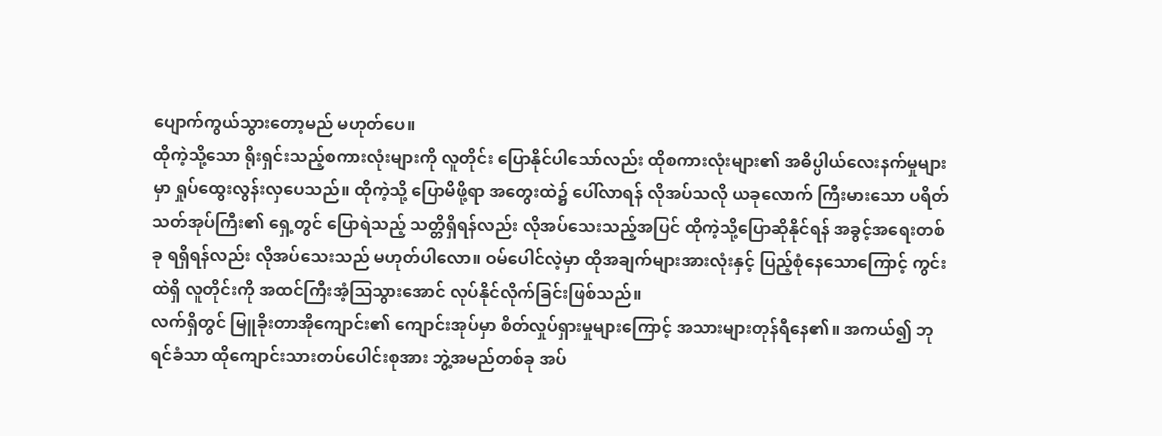ပျောက်ကွယ်သွားတော့မည် မဟုတ်ပေ။
ထိုကဲ့သို့သော ရိုးရှင်းသည့်စကားလုံးများကို လူတိုင်း ပြောနိုင်ပါသော်လည်း ထိုစကားလုံးများ၏ အဓိပ္ပါယ်လေးနက်မှုများမှာ ရှုပ်ထွေးလွန်းလှပေသည်။ ထိုကဲ့သို့ ပြောမိဖို့ရာ အတွေးထဲ၌ ပေါ်လာရန် လိုအပ်သလို ယခုလောက် ကြီးမားသော ပရိတ်သတ်အုပ်ကြီး၏ ရှေ့တွင် ပြောရဲသည့် သတ္တိရှိရန်လည်း လိုအပ်သေးသည့်အပြင် ထိုကဲ့သို့ပြောဆိုနိုင်ရန် အခွင့်အရေးတစ်ခု ရရှိရန်လည်း လိုအပ်သေးသည် မဟုတ်ပါလော။ ဝမ်ပေါင်လဲ့မှာ ထိုအချက်များအားလုံးနှင့် ပြည့်စုံနေသောကြောင့် ကွင်းထဲရှိ လူတိုင်းကို အထင်ကြီးအံ့ဩသွားအောင် လုပ်နိုင်လိုက်ခြင်းဖြစ်သည်။
လက်ရှိတွင် မြူခိုးတာအိုကျောင်း၏ ကျောင်းအုပ်မှာ စိတ်လှုပ်ရှားမှုများကြောင့် အသားများတုန်ရီနေ၏။ အကယ်၍ ဘုရင်ခံသာ ထိုကျောင်းသားတပ်ပေါင်းစုအား ဘွဲ့အမည်တစ်ခု အပ်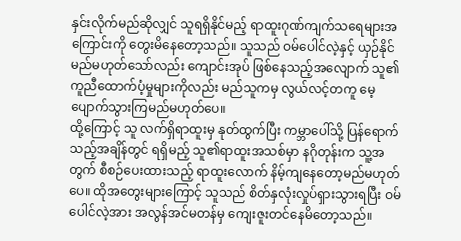နှင်းလိုက်မည်ဆိုလျှင် သူရရှိနိုင်မည့် ရာထူးဂုဏ်ကျက်သရေများအကြောင်းကို တွေးမိနေတော့သည်။ သူသည် ဝမ်ပေါင်လဲ့နှင့် ယှဉ်နိုင်မည်မဟုတ်သော်လည်း ကျောင်းအုပ် ဖြစ်နေသည့်အလျောက် သူ၏ ကူညီထောက်ပံ့မှုများကိုလည်း မည်သူကမှ လွယ်လင့်တကူ မေ့ပျောက်သွားကြမည်မဟုတ်ပေ။
ထို့ကြောင့် သူ လက်ရှိရာထူးမှ နုတ်ထွက်ပြီး ကမ္ဘာပေါ်သို့ ပြန်ရောက်သည့်အချိန်တွင် ရရှိမည့် သူ၏ရာထူးအသစ်မှာ နဂိုတုန်းက သူ့အတွက် စီစဉ်ပေးထားသည့် ရာထူးလောက် နိမ့်ကျနေတော့မည်မဟုတ်ပေ။ ထိုအတွေးများကြောင့် သူသည် စိတ်နှလုံးလှုပ်ရှားသွားရပြီး ဝမ်ပေါင်လဲ့အား အလွန်အင်မတန်မှ ကျေးဇူးတင်နေမိတော့သည်။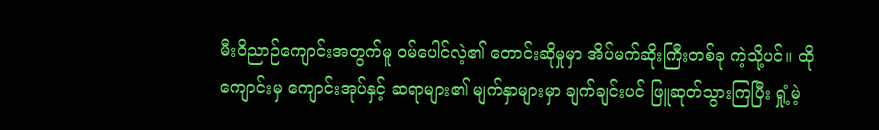မီးဝိညာဉ်ကျောင်းအတွက်မူ ဝမ်ပေါင်လဲ့၏ တောင်းဆိုမှုမှာ အိပ်မက်ဆိုးကြီးတစ်ခု ကဲ့သို့ပင်။ ထိုကျောင်းမှ ကျောင်းအုပ်နှင့် ဆရာများ၏ မျက်နှာများမှာ ချက်ချင်းပင် ဖြူဆုတ်သွားကြပြီး ရှုံ့မဲ့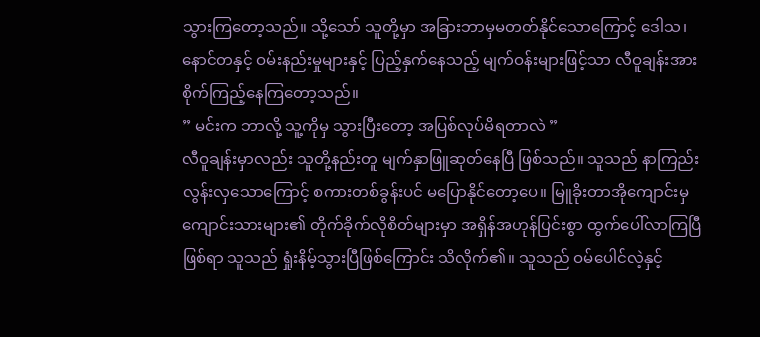သွားကြတော့သည်။ သို့သော် သူတို့မှာ အခြားဘာမှမတတ်နိုင်သောကြောင့် ဒေါသ၊ နောင်တနှင့် ဝမ်းနည်းမှုများနှင့် ပြည့်နှက်နေသည့် မျက်ဝန်းများဖြင့်သာ လီဝူချန်းအား စိုက်ကြည့်နေကြတော့သည်။
” မင်းက ဘာလို့ သူ့ကိုမှ သွားပြီးတော့ အပြစ်လုပ်မိရတာလဲ ”
လီဝူချန်းမှာလည်း သူတို့နည်းတူ မျက်နှာဖြူဆုတ်နေပြီ ဖြစ်သည်။ သူသည် နာကြည်းလွန်းလှသောကြောင့် စကားတစ်ခွန်းပင် မပြောနိုင်တော့ပေ။ မြူခိုးတာအိုကျောင်းမှ ကျောင်းသားများ၏ တိုက်ခိုက်လိုစိတ်များမှာ အရှိန်အဟုန်ပြင်းစွာ ထွက်ပေါ်လာကြပြီဖြစ်ရာ သူသည် ရှုံးနိမ့်သွားပြီဖြစ်ကြောင်း သိလိုက်၏။ သူသည် ဝမ်ပေါင်လဲ့နှင့်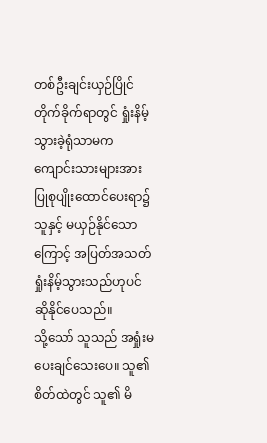တစ်ဦးချင်းယှဉ်ပြိုင်တိုက်ခိုက်ရာတွင် ရှုံးနိမ့်သွားခဲ့ရုံသာမက ကျောင်းသားများအား ပြုစုပျိုးထောင်ပေးရာ၌ သူနှင့် မယှဉ်နိုင်သောကြောင့် အပြတ်အသတ် ရှုံးနိမ့်သွားသည်ဟုပင် ဆိုနိုင်ပေသည်။
သို့သော် သူသည် အရှုံးမပေးချင်သေးပေ။ သူ၏စိတ်ထဲတွင် သူ၏ မိ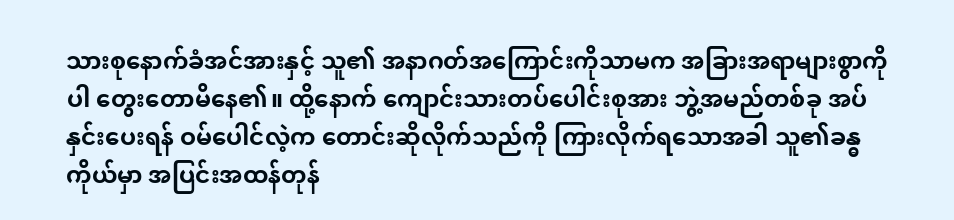သားစုနောက်ခံအင်အားနှင့် သူ၏ အနာဂတ်အကြောင်းကိုသာမက အခြားအရာများစွာကိုပါ တွေးတောမိနေ၏။ ထို့နောက် ကျောင်းသားတပ်ပေါင်းစုအား ဘွဲ့အမည်တစ်ခု အပ်နှင်းပေးရန် ဝမ်ပေါင်လဲ့က တောင်းဆိုလိုက်သည်ကို ကြားလိုက်ရသောအခါ သူ၏ခန္ဓကိုယ်မှာ အပြင်းအထန်တုန်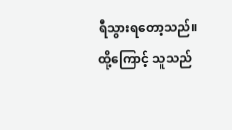ရီသွားရတော့သည်။ ထို့ကြောင့် သူသည်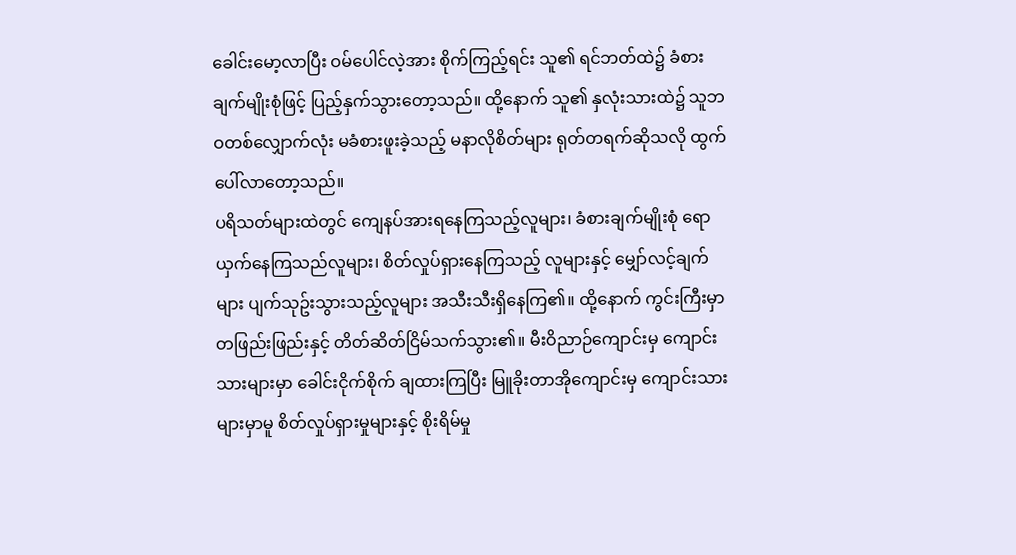ခေါင်းမော့လာပြီး ဝမ်ပေါင်လဲ့အား စိုက်ကြည့်ရင်း သူ၏ ရင်ဘတ်ထဲ၌ ခံစားချက်မျိုးစုံဖြင့် ပြည့်နှက်သွားတော့သည်။ ထို့နောက် သူ၏ နှလုံးသားထဲ၌ သူဘဝတစ်လျှောက်လုံး မခံစားဖူးခဲ့သည့် မနာလိုစိတ်များ ရုတ်တရက်ဆိုသလို ထွက်ပေါ်လာတော့သည်။
ပရိသတ်များထဲတွင် ကျေနပ်အားရနေကြသည့်လူများ၊ ခံစားချက်မျိုးစုံ ရောယှက်နေကြသည်လူများ၊ စိတ်လှုပ်ရှားနေကြသည့် လူများနှင့် မျှော်လင့်ချက်များ ပျက်သုဥ်းသွားသည့်လူများ အသီးသီးရှိနေကြ၏။ ထို့နောက် ကွင်းကြီးမှာ တဖြည်းဖြည်းနှင့် တိတ်ဆိတ်ငြိမ်သက်သွား၏။ မီးဝိညာဉ်ကျောင်းမှ ကျောင်းသားများမှာ ခေါင်းငိုက်စိုက် ချထားကြပြီး မြူခိုးတာအိုကျောင်းမှ ကျောင်းသားများမှာမူ စိတ်လှုပ်ရှားမှုများနှင့် စိုးရိမ်မှု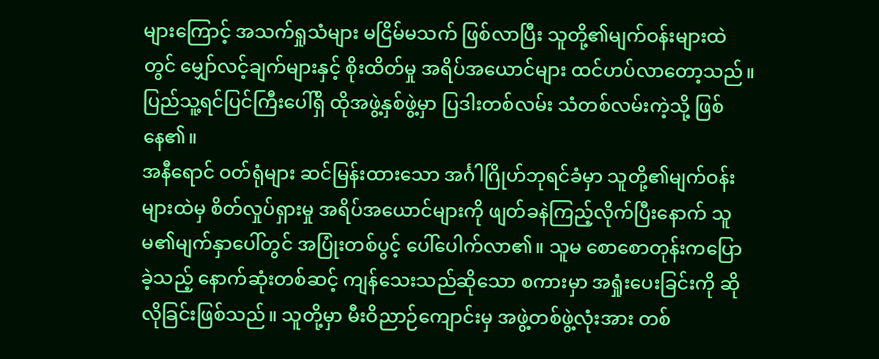များကြောင့် အသက်ရှုသံများ မငြိမ်မသက် ဖြစ်လာပြီး သူတို့၏မျက်ဝန်းများထဲတွင် မျှော်လင့်ချက်များနှင့် စိုးထိတ်မှု အရိပ်အယောင်များ ထင်ဟပ်လာတော့သည်။ ပြည်သူ့ရင်ပြင်ကြီးပေါ်ရှိ ထိုအဖွဲ့နှစ်ဖွဲ့မှာ ပြဒါးတစ်လမ်း သံတစ်လမ်းကဲ့သို့ ဖြစ်နေ၏။
အနီရောင် ဝတ်ရုံများ ဆင်မြန်းထားသော အင်္ဂါဂြိုဟ်ဘုရင်ခံမှာ သူတို့၏မျက်ဝန်းများထဲမှ စိတ်လှုပ်ရှားမှု အရိပ်အယောင်များကို ဖျတ်ခနဲကြည့်လိုက်ပြီးနောက် သူမ၏မျက်နှာပေါ်တွင် အပြုံးတစ်ပွင့် ပေါ်ပေါက်လာ၏။ သူမ စောစောတုန်းကပြောခဲ့သည့် နောက်ဆုံးတစ်ဆင့် ကျန်သေးသည်ဆိုသော စကားမှာ အရှုံးပေးခြင်းကို ဆိုလိုခြင်းဖြစ်သည်။ သူတို့မှာ မီးဝိညာဉ်ကျောင်းမှ အဖွဲ့တစ်ဖွဲ့လုံးအား တစ်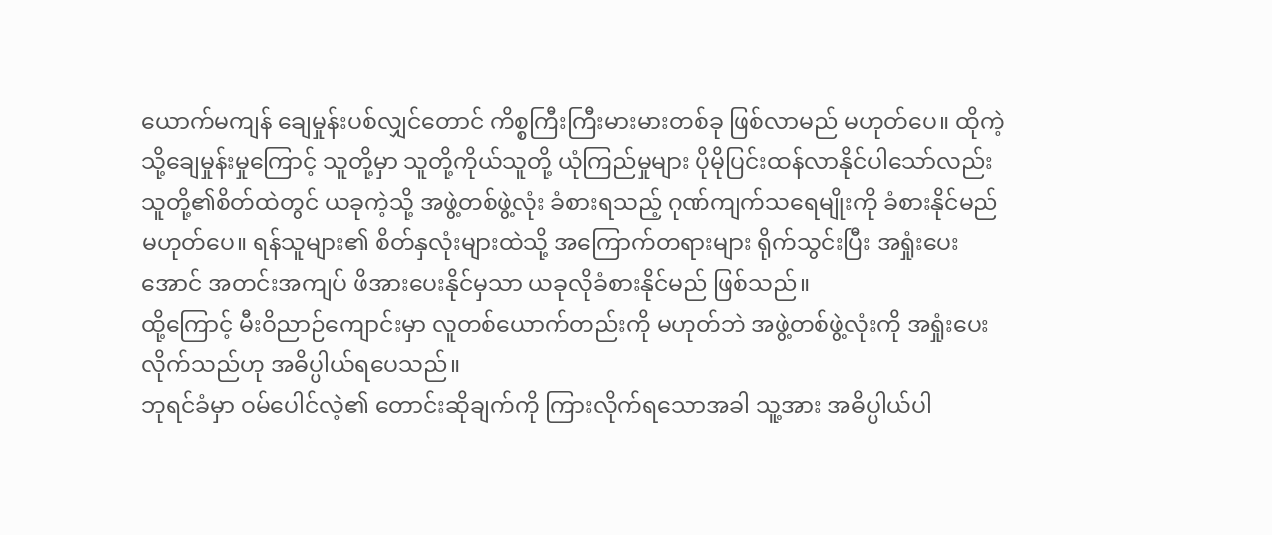ယောက်မကျန် ချေမှုန်းပစ်လျှင်တောင် ကိစ္စကြီးကြီးမားမားတစ်ခု ဖြစ်လာမည် မဟုတ်ပေ။ ထိုကဲ့သို့ချေမှုန်းမှုကြောင့် သူတို့မှာ သူတို့ကိုယ်သူတို့ ယုံကြည်မှုများ ပိုမိုပြင်းထန်လာနိုင်ပါသော်လည်း သူတို့၏စိတ်ထဲတွင် ယခုကဲ့သို့ အဖွဲ့တစ်ဖွဲ့လုံး ခံစားရသည့် ဂုဏ်ကျက်သရေမျိုးကို ခံစားနိုင်မည်မဟုတ်ပေ။ ရန်သူများ၏ စိတ်နှလုံးများထဲသို့ အကြောက်တရားများ ရိုက်သွင်းပြီး အရှုံးပေးအောင် အတင်းအကျပ် ဖိအားပေးနိုင်မှသာ ယခုလိုခံစားနိုင်မည် ဖြစ်သည်။
ထို့ကြောင့် မီးဝိညာဉ်ကျောင်းမှာ လူတစ်ယောက်တည်းကို မဟုတ်ဘဲ အဖွဲ့တစ်ဖွဲ့လုံးကို အရှုံးပေးလိုက်သည်ဟု အဓိပ္ပါယ်ရပေသည်။
ဘုရင်ခံမှာ ဝမ်ပေါင်လဲ့၏ တောင်းဆိုချက်ကို ကြားလိုက်ရသောအခါ သူ့အား အဓိပ္ပါယ်ပါ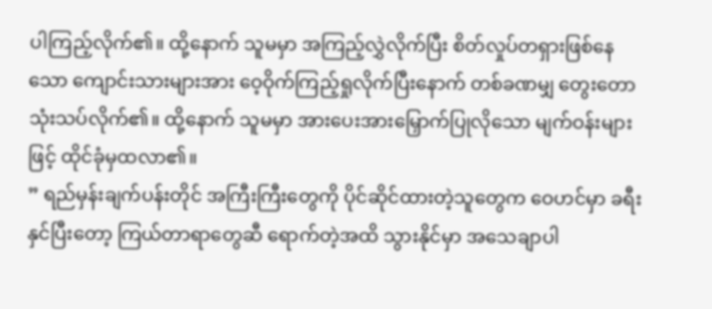ပါကြည့်လိုက်၏။ ထို့နောက် သူမမှာ အကြည့်လွှဲလိုက်ပြီး စိတ်လှုပ်တရှားဖြစ်နေသော ကျောင်းသားများအား ဝေ့ဝိုက်ကြည့်ရှုလိုက်ပြီးနောက် တစ်ခဏမျှ တွေးတောသုံးသပ်လိုက်၏။ ထို့နောက် သူမမှာ အားပေးအားမြှောက်ပြုလိုသော မျက်ဝန်းများဖြင့် ထိုင်ခုံမှထလာ၏။
” ရည်မှန်းချက်ပန်းတိုင် အကြီးကြီးတွေကို ပိုင်ဆိုင်ထားတဲ့သူတွေက ဝေဟင်မှာ ခရီးနှင်ပြီးတော့ ကြယ်တာရာတွေဆီ ရောက်တဲ့အထိ သွားနိုင်မှာ အသေချာပါ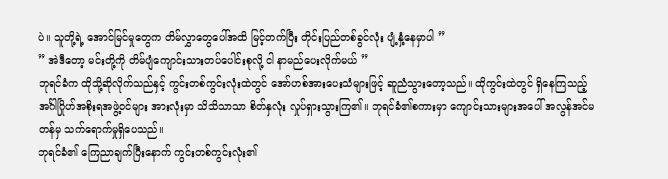ပဲ။ သူတို့ရဲ့ အောင်မြင်မှုတွေက တိမ်လွှာတွေပေါ်အထိ မြင့်တက်ပြီး တိုင်းပြည်တစ်ခွင်လုံး ပျံ့နှံ့နေမှာပါ ”
” အဲဒီတော့ မင်းတို့ကို တိမ်ပျံကျောင်းသားတပ်ပေါင်းစုလို့ ငါ နာမည်ပေးလိုက်မယ် ”
ဘုရင်ခံက ထိုသို့ဆိုလိုက်သည်နှင့် ကွင်းတစ်ကွင်းလုံးထဲတွင် အော်ဟစ်အားပေးသံများဖြင့် ဆူညံသွားတော့သည်။ ထိုကွင်းထဲတွင် ရှိနေကြသည့် အင်္ဂါဂြိုဟ်အစိုးရအဖွဲ့ဝင်များ အားလုံးမှာ သိသိသာသာ စိတ်နှလုံး လှုပ်ရှားသွားကြ၏။ ဘုရင်ခံ၏စကားမှာ ကျောင်းသားများအပေါ် အလွန်အင်မတန်မှ သက်ရောက်မှုရှိပေသည်။
ဘုရင်ခံ၏ ကြေညာချက်ပြီးနောက် ကွင်းတစ်ကွင်းလုံး၏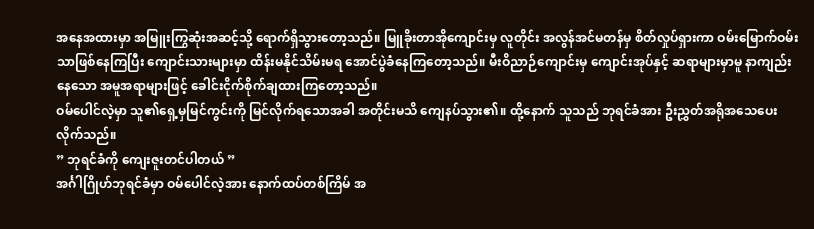အနေအထားမှာ အမြူးကြွဆုံးအဆင့်သို့ ရောက်ရှိသွားတော့သည်။ မြူခိုးတာအိုကျောင်းမှ လူတိုင်း အလွန်အင်မတန်မှ စိတ်လှုပ်ရှားကာ ဝမ်းမြောက်ဝမ်းသာဖြစ်နေကြပြီး ကျောင်းသားများမှာ ထိန်းမနိုင်သိမ်းမရ အောင်ပွဲခံနေကြတော့သည်။ မီးဝိညာဉ်ကျောင်းမှ ကျောင်းအုပ်နှင့် ဆရာများမှာမူ နာကျည်းနေသော အမူအရာများဖြင့် ခေါင်းငိုက်စိုက်ချထားကြတော့သည်။
ဝမ်ပေါင်လဲ့မှာ သူ၏ရှေ့မှမြင်ကွင်းကို မြင်လိုက်ရသောအခါ အတိုင်းမသိ ကျေနပ်သွား၏။ ထို့နောက် သူသည် ဘုရင်ခံအား ဦးညွှတ်အရိုအသေပေးလိုက်သည်။
” ဘုရင်ခံကို ကျေးဇူးတင်ပါတယ် ”
အင်္ဂါဂြိုဟ်ဘုရင်ခံမှာ ဝမ်ပေါင်လဲ့အား နောက်ထပ်တစ်ကြိမ် အ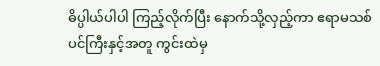ဓိပ္ပါယ်ပါပါ ကြည့်လိုက်ပြီး နောက်သို့လှည့်ကာ ဧရာမသစ်ပင်ကြီးနှင့်အတူ ကွင်းထဲမှ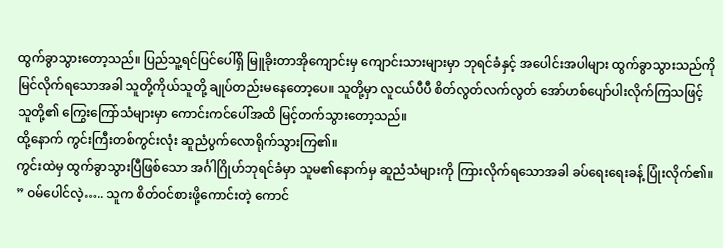ထွက်ခွာသွားတော့သည်။ ပြည်သူ့ရင်ပြင်ပေါ်ရှိ မြူခိုးတာအိုကျောင်းမှ ကျောင်းသားများမှာ ဘုရင်ခံနှင့် အပေါင်းအပါများ ထွက်ခွာသွားသည်ကို မြင်လိုက်ရသောအခါ သူတို့ကိုယ်သူတို့ ချုပ်တည်းမနေတော့ပေ။ သူတို့မှာ လူငယ်ပီပီ စိတ်လွတ်လက်လွတ် အော်ဟစ်ပျော်ပါးလိုက်ကြသဖြင့် သူတို့၏ ကြွေးကြော်သံများမှာ ကောင်းကင်ပေါ်အထိ မြင့်တက်သွားတော့သည်။
ထို့နောက် ကွင်းကြီးတစ်ကွင်းလုံး ဆူညံပွက်လောရိုက်သွားကြ၏။
ကွင်းထဲမှ ထွက်ခွာသွားပြီဖြစ်သော အင်္ဂါဂြိုဟ်ဘုရင်ခံမှာ သူမ၏နောက်မှ ဆူညံသံများကို ကြားလိုက်ရသောအခါ ခပ်ရေးရေးခန့် ပြုံးလိုက်၏။
” ဝမ်ပေါင်လဲ့….. သူက စိတ်ဝင်စားဖို့ကောင်းတဲ့ ကောင်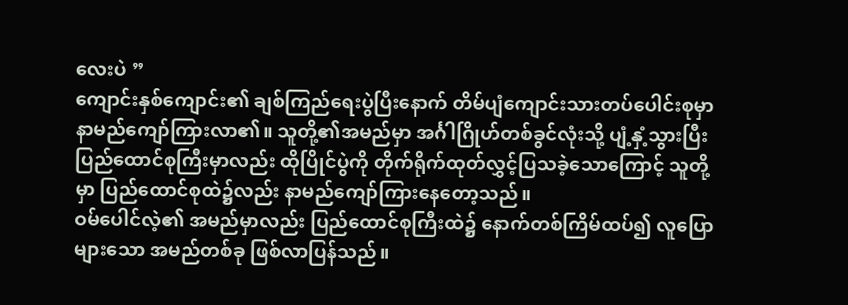လေးပဲ ”
ကျောင်းနှစ်ကျောင်း၏ ချစ်ကြည်ရေးပွဲပြီးနောက် တိမ်ပျံကျောင်းသားတပ်ပေါင်းစုမှာ နာမည်ကျော်ကြားလာ၏။ သူတို့၏အမည်မှာ အင်္ဂါဂြိုဟ်တစ်ခွင်လုံးသို့ ပျံ့နှံ့သွားပြီး ပြည်ထောင်စုကြီးမှာလည်း ထိုပြိုင်ပွဲကို တိုက်ရိုက်ထုတ်လွှင့်ပြသခဲ့သောကြောင့် သူတို့မှာ ပြည်ထောင်စုထဲ၌လည်း နာမည်ကျော်ကြားနေတော့သည်။
ဝမ်ပေါင်လဲ့၏ အမည်မှာလည်း ပြည်ထောင်စုကြီးထဲ၌ နောက်တစ်ကြိမ်ထပ်၍ လူပြောများသော အမည်တစ်ခု ဖြစ်လာပြန်သည်။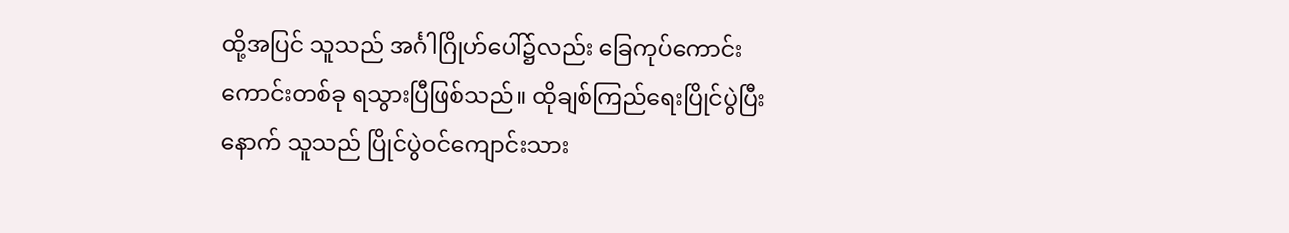ထို့အပြင် သူသည် အင်္ဂါဂြိုဟ်ပေါ်၌လည်း ခြေကုပ်ကောင်းကောင်းတစ်ခု ရသွားပြီဖြစ်သည်။ ထိုချစ်ကြည်ရေးပြိုင်ပွဲပြီးနောက် သူသည် ပြိုင်ပွဲဝင်ကျောင်းသား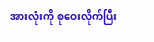အားလုံးကို စုဝေးလိုက်ပြီး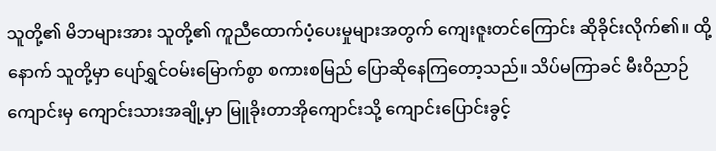သူတို့၏ မိဘများအား သူတို့၏ ကူညီထောက်ပံ့ပေးမှုများအတွက် ကျေးဇူးတင်ကြောင်း ဆိုခိုင်းလိုက်၏။ ထို့နောက် သူတို့မှာ ပျော်ရွှင်ဝမ်းမြောက်စွာ စကားစမြည် ပြောဆိုနေကြတော့သည်။ သိပ်မကြာခင် မီးဝိညာဉ်ကျောင်းမှ ကျောင်းသားအချို့မှာ မြူခိုးတာအိုကျောင်းသို့ ကျောင်းပြောင်းခွင့်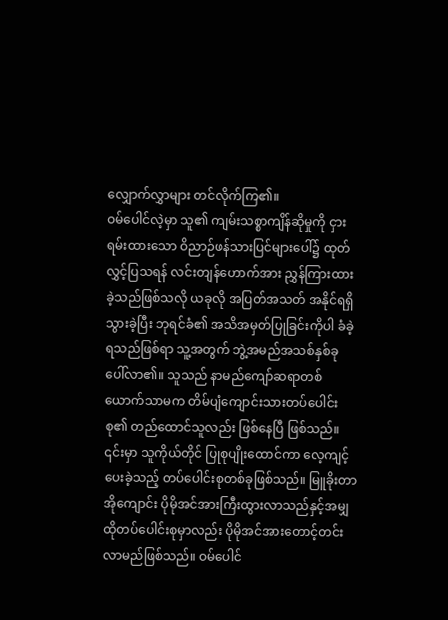လျှောက်လွှာများ တင်လိုက်ကြ၏။
ဝမ်ပေါင်လဲ့မှာ သူ၏ ကျမ်းသစ္စာကျိန်ဆိုမှုကို ငှားရမ်းထားသော ဝိညာဉ်ဖန်သားပြင်များပေါ်၌ ထုတ်လွှင့်ပြသရန် လင်းတျန်ဟောက်အား ညွှန်ကြားထားခဲ့သည်ဖြစ်သလို ယခုလို အပြတ်အသတ် အနိုင်ရရှိသွားခဲ့ပြီး ဘုရင်ခံ၏ အသိအမှတ်ပြုခြင်းကိုပါ ခံခဲ့ရသည်ဖြစ်ရာ သူ့အတွက် ဘွဲ့အမည်အသစ်နှစ်ခု ပေါ်လာ၏။ သူသည် နာမည်ကျော်ဆရာတစ်ယောက်သာမက တိမ်ပျံကျောင်းသားတပ်ပေါင်းစု၏ တည်ထောင်သူလည်း ဖြစ်နေပြီ ဖြစ်သည်။
၎င်းမှာ သူကိုယ်တိုင် ပြုစုပျိုးထောင်ကာ လေ့ကျင့်ပေးခဲ့သည့် တပ်ပေါင်းစုတစ်ခုဖြစ်သည်။ မြူခိုးတာအိုကျောင်း ပိုမိုအင်အားကြီးထွားလာသည်နှင့်အမျှ ထိုတပ်ပေါင်းစုမှာလည်း ပိုမိုအင်အားတောင့်တင်းလာမည်ဖြစ်သည်။ ဝမ်ပေါင်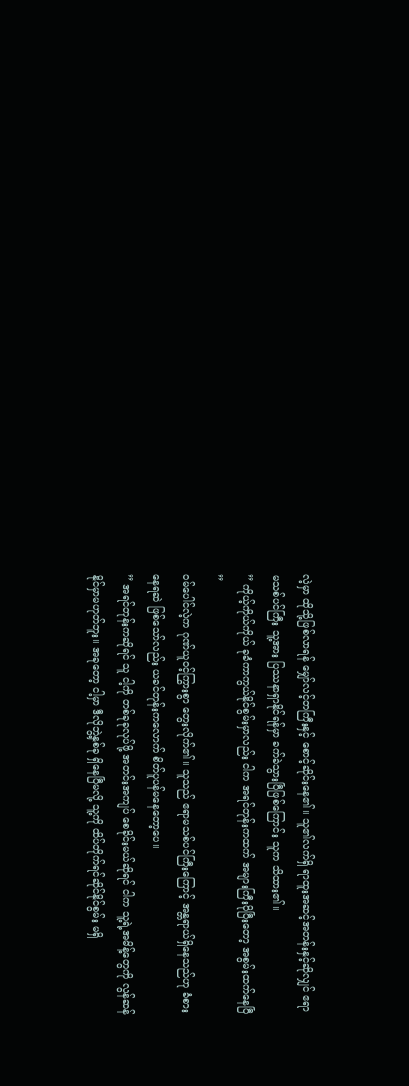လဲ့မှာ ထိုသို့ဖြစ်လာရန် မျှော်လင့်တကြီးနှင့် စောင့်ဆိုင်းနေ၏။ သူ၏လက်ရှိ ရာထူးအဆင့်အတန်းနှင့်ဆိုလျှင် ဧရာမသစ်ပင်ကြီး သူ့အား ပြဿနာရှာနိုင်ရန်မှာ ခက်ခဲသွားပြီဖြစ်ကြောင်း သူက သိထား၏။
” ကိုယ့်ကိုယ်ကိုယ် ခုခံကာကွယ်နိုင်စွမ်းမှာလည်း ငါက အရင်တုန်းကထက် အများကြီးပိုပြီးတော့ အစွမ်းထက်နေပြီ ”
ဝမ်ပေါင်လဲ့က ဂုဏ်ယူဝင့်ကြွားစွာ တွေးလိုက်၏။ သူသည် ဧရာမသစ်ပင်ကြီးကြောင့် အန္တရာယ်ရှိနေသည်ဟု ခံစားနေရဆဲ ဖြစ်သော်လည်း ယခင်တုန်းကလောက် စိတ်ပူပန်မနေတော့ပေ။
” အရင်တုန်းကဆိုရင် သူ ငါ့ကို တစ်ခုခုလုပ်ဖို့ အတင်းအကျပ် စေခိုင်းမယ်ဆိုရင် ငါက သူ့ရဲ့အမိန့်တွေကို လွန်ဆန်နိုင်မှာမဟုတ်ဘူး။ အခုတော့ ငါ့မှာ ဒီလိုဘွဲ့နှစ်ခု ရှိနေပြီမလို့ သူ့ကို ထိပ်တိုက်ရင်ဆိုင်နိုင်စွမ်း မရှိ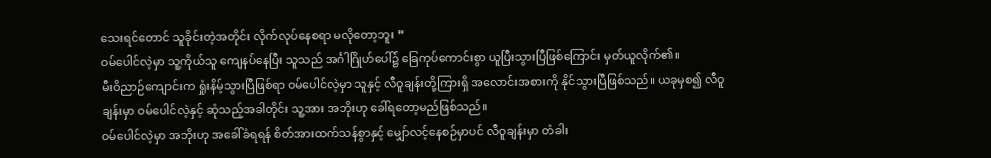သေးရင်တောင် သူခိုင်းတဲ့အတိုင်း လိုက်လုပ်နေစရာ မလိုတော့ဘူး ”
ဝမ်ပေါင်လဲ့မှာ သူ့ကိုယ်သူ ကျေနပ်နေပြီး သူသည် အင်္ဂါဂြိုဟ်ပေါ်၌ ခြေကုပ်ကောင်းစွာ ယူပြီးသွားပြီဖြစ်ကြောင်း မှတ်ယူလိုက်၏။
မီးဝိညာဉ်ကျောင်းက ရှုံးနိမ့်သွားပြီဖြစ်ရာ ဝမ်ပေါင်လဲ့မှာ သူနှင့် လီဝူချန်းတို့ကြားရှိ အလောင်းအစားကို နိုင်သွားပြီဖြစ်သည်။ ယခုမှစ၍ လီဝူချန်းမှာ ဝမ်ပေါင်လဲ့နှင့် ဆုံသည့်အခါတိုင်း သူ့အား အဘိုးဟု ခေါ်ရတော့မည်ဖြစ်သည်။
ဝမ်ပေါင်လဲ့မှာ အဘိုးဟု အခေါ်ခံရရန် စိတ်အားထက်သန်စွာနှင့် မျှော်လင့်နေစဉ်မှာပင် လီဝူချန်းမှာ တံခါး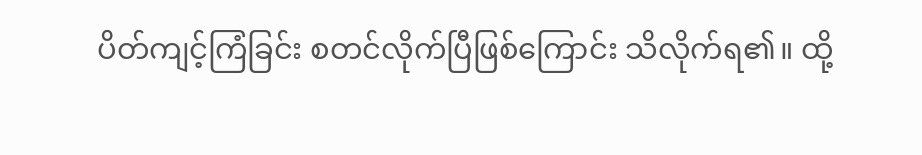ပိတ်ကျင့်ကြံခြင်း စတင်လိုက်ပြီဖြစ်ကြောင်း သိလိုက်ရ၏။ ထို့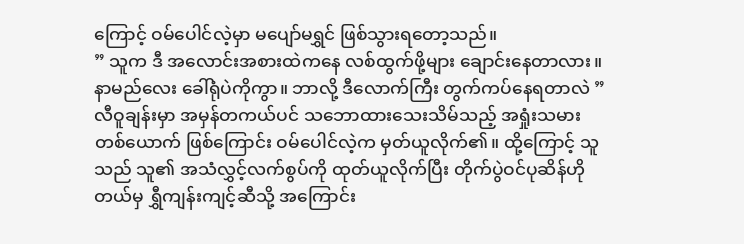ကြောင့် ဝမ်ပေါင်လဲ့မှာ မပျော်မရွှင် ဖြစ်သွားရတော့သည်။
” သူက ဒီ အလောင်းအစားထဲကနေ လစ်ထွက်ဖို့များ ချောင်းနေတာလား။ နာမည်လေး ခေါ်ရုံပဲကိုကွာ။ ဘာလို့ ဒီလောက်ကြီး တွက်ကပ်နေရတာလဲ ”
လီဝူချန်းမှာ အမှန်တကယ်ပင် သဘောထားသေးသိမ်သည့် အရှုံးသမားတစ်ယောက် ဖြစ်ကြောင်း ဝမ်ပေါင်လဲ့က မှတ်ယူလိုက်၏။ ထို့ကြောင့် သူသည် သူ၏ အသံလွှင့်လက်စွပ်ကို ထုတ်ယူလိုက်ပြီး တိုက်ပွဲဝင်ပုဆိန်ဟိုတယ်မှ ရွှီကျန်းကျင့်ဆီသို့ အကြောင်း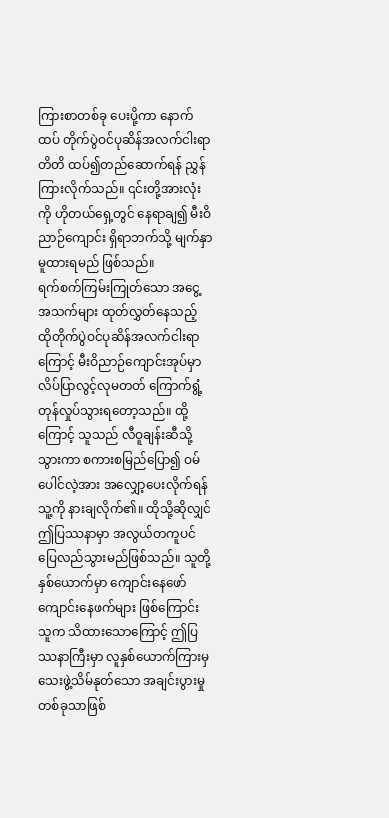ကြားစာတစ်ခု ပေးပို့ကာ နောက်ထပ် တိုက်ပွဲဝင်ပုဆိန်အလက်ငါးရာတိတိ ထပ်၍တည်ဆောက်ရန် ညွှန်ကြားလိုက်သည်။ ၎င်းတို့အားလုံးကို ဟိုတယ်ရှေ့တွင် နေရာချ၍ မီးဝိညာဉ်ကျောင်း ရှိရာဘက်သို့ မျက်နှာမူထားရမည် ဖြစ်သည်။
ရက်စက်ကြမ်းကြုတ်သော အငွေ့အသက်များ ထုတ်လွှတ်နေသည့် ထိုတိုက်ပွဲဝင်ပုဆိန်အလက်ငါးရာကြောင့် မီးဝိညာဉ်ကျောင်းအုပ်မှာ လိပ်ပြာလွင့်လုမတတ် ကြောက်ရွံ့တုန်လှုပ်သွားရတော့သည်။ ထို့ကြောင့် သူသည် လီဝူချန်းဆီသို့သွားကာ စကားစမြည်ပြော၍ ဝမ်ပေါင်လဲ့အား အလျှော့ပေးလိုက်ရန် သူ့ကို နားချလိုက်၏။ ထိုသို့ဆိုလျှင် ဤပြဿနာမှာ အလွယ်တကူပင် ပြေလည်သွားမည်ဖြစ်သည်။ သူတို့နှစ်ယောက်မှာ ကျောင်းနေဖော်ကျောင်းနေဖက်များ ဖြစ်ကြောင်း သူက သိထားသောကြောင့် ဤပြဿနာကြီးမှာ လူနှစ်ယောက်ကြားမှ သေးဖွဲ့သိမ်နုတ်သော အချင်းပွားမှု တစ်ခုသာဖြစ်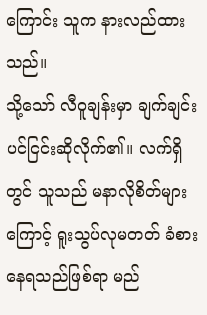ကြောင်း သူက နားလည်ထားသည်။
သို့သော် လီဝူချန်းမှာ ချက်ချင်းပင်ငြင်းဆိုလိုက်၏။ လက်ရှိတွင် သူသည် မနာလိုစိတ်များကြောင့် ရူးသွပ်လုမတတ် ခံစားနေရသည်ဖြစ်ရာ မည်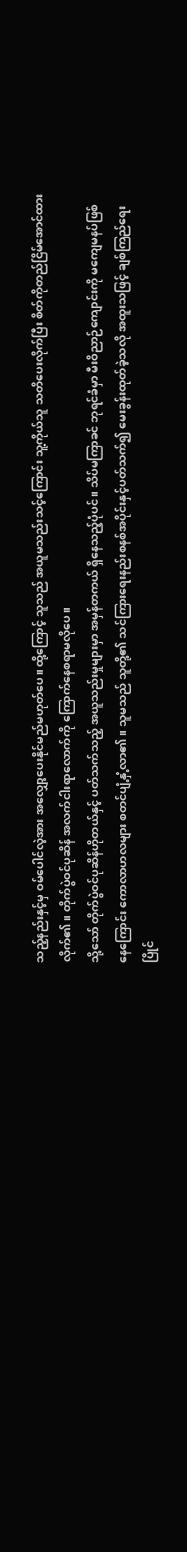သည့်နည်းနှင့်မှ ဝမ်ပေါင်လဲ့အား အလျှော့ပေးနိုင်မည်မဟုတ်ပေ။ ထို့ကြောင့် သူသည် အယူမသည်းသင့်ကြောင်း သူ့ကိုယ်သူ သတိပေးလိုက်ပြီး စိတ်ကိုတည်ငြိမ်အောင်ထားလိုက်၏။ တိုက်ပွဲဝင်ပုဆိန် အလက်ငါးရာလောက်ကို ကြောက်နေစရာမလိုပေ။
သို့သော် တိုက်ပွဲဝင်ပုဆိန်ဟိုတယ်နှင့် ပတ်သက်သည့် အယူသည်းမှုများမှာ အမှန်တကယ် ရှိနေသည့်ပုံပင်။ သိပ်မကြာခင် ဘုရင်ခံမှာ မီးဝိညာဉ်ကျောင်းကို မကျေမနပ်ဖြစ်နေကြောင်း ကောလာဟလများ စတင်ပျံ့နှံ့လာ၏။ သူမသည် သူတို့၏ သင်ကြားရေးနည်းစနစ်အပိုင်းနှင့်ပတ်သက်၍ မေးခွန်းထုတ်ခဲ့သလို အထူးသဖြင့် ချစ်ကြည်ရေးပြိုင်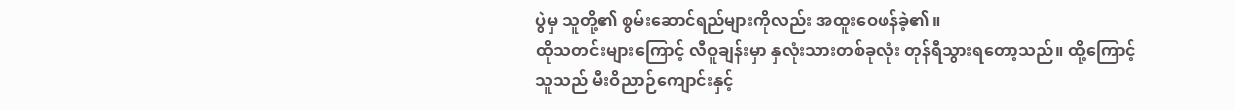ပွဲမှ သူတို့၏ စွမ်းဆောင်ရည်များကိုလည်း အထူးဝေဖန်ခဲ့၏။
ထိုသတင်းများကြောင့် လီဝူချန်းမှာ နှလုံးသားတစ်ခုလုံး တုန်ရီသွားရတော့သည်။ ထို့ကြောင့် သူသည် မီးဝိညာဉ်ကျောင်းနှင့်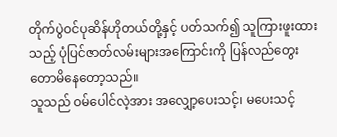တိုက်ပွဲဝင်ပုဆိန်ဟိုတယ်တို့နှင့် ပတ်သက်၍ သူကြားဖူးထားသည့် ပုံပြင်ဇာတ်လမ်းများအကြောင်းကို ပြန်လည်တွေးတောမိနေတော့သည်။
သူသည် ဝမ်ပေါင်လဲ့အား အလျှော့ပေးသင့်၊ မပေးသင့်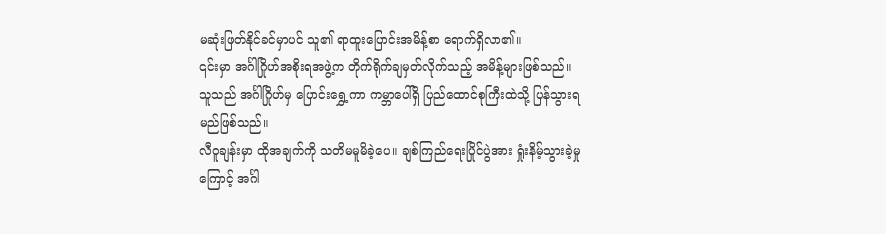မဆုံးဖြတ်နိုင်ခင်မှာပင် သူ၏ ရာထူးပြောင်းအမိန့်စာ ရောက်ရှိလာ၏။
၎င်းမှာ အင်္ဂါဂြိုဟ်အစိုးရအဖွဲ့က တိုက်ရိုက်ချမှတ်လိုက်သည့် အမိန့်များဖြစ်သည်။ သူသည် အင်္ဂါဂြိုဟ်မှ ပြောင်းရွှေ့ကာ ကမ္ဘာပေါ်ရှိ ပြည်ထောင်စုကြီးထဲသို့ ပြန်သွားရမည်ဖြစ်သည်။
လီဝူချန်းမှာ ထိုအချက်ကို သတိမမူမိခဲ့ပေ။ ချစ်ကြည်ရေးပြိုင်ပွဲအား ရှုံးနိမ့်သွားခဲ့မှုကြောင့် အင်္ဂါ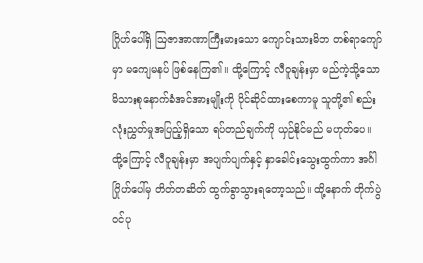ဂြိုဟ်ပေါ်ရှိ ဩဇာအာဏာကြီးမားသော ကျောင်းသားမိဘ တစ်ရာကျော်မှာ မကျေမနပ် ဖြစ်နေကြ၏။ ထို့ကြောင့် လီဝူချန်းမှာ မည်ကဲ့သို့သော မိသားစုနောက်ခံအင်အားမျိုးကို ပိုင်ဆိုင်ထားစေကာမူ သူတို့၏ စည်းလုံးညွှတ်မှုအပြည့်ရှိသော ရပ်တည်ချက်ကို ယှဉ်နိုင်မည် မဟုတ်ပေ။
ထို့ကြောင့် လီဝူချန်းမှာ အပျက်ပျက်နှင့် နှာခေါင်းသွေးထွက်ကာ အင်္ဂါဂြိုဟ်ပေါ်မှ တိတ်တဆိတ် ထွက်ခွာသွားရတော့သည်။ ထို့နောက် တိုက်ပွဲဝင်ပု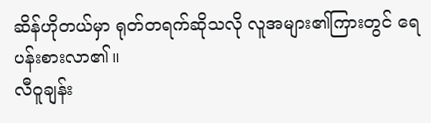ဆိန်ဟိုတယ်မှာ ရုတ်တရက်ဆိုသလို လူအများ၏ကြားတွင် ရေပန်းစားလာ၏။
လီဝူချန်း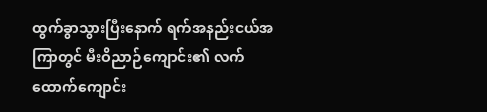ထွက်ခွာသွားပြီးနောက် ရက်အနည်းငယ်အကြာတွင် မီးဝိညာဉ်ကျောင်း၏ လက်ထောက်ကျောင်း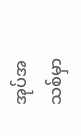အုပ်အသစ်မှာ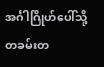အင်္ဂါဂြိုဟ်ပေါ်သို့ တခမ်းတ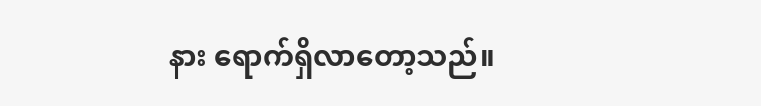နား ရောက်ရှိလာတော့သည်။